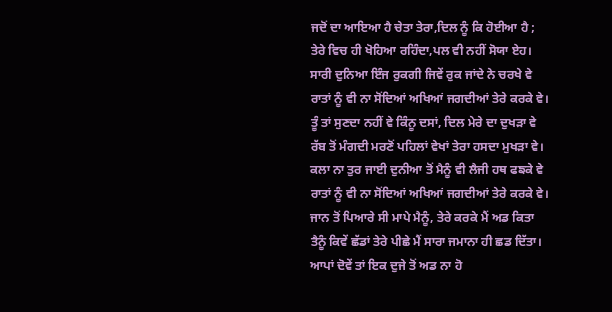ਜਦੋਂ ਦਾ ਆਇਆ ਹੈ ਚੇਤਾ ਤੇਰਾ,ਦਿਲ ਨੂੰ ਕਿ ਹੋਈਆ ਹੈ ;
ਤੇਰੇ ਵਿਚ ਹੀ ਖੋਹਿਆ ਰਹਿੰਦਾ,ਪਲ ਵੀ ਨਹੀਂ ਸੋਯਾ ਏਹ।
ਸਾਰੀ ਦੁਨਿਆ ਇੰਜ ਰੁਕਗੀ ਜਿਵੇਂ ਰੁਕ ਜਾਂਦੇ ਨੇ ਚਰਖੇ ਵੇ
ਰਾਤਾਂ ਨੂੰ ਵੀ ਨਾ ਸੋਂਦਿਆਂ ਅਖਿਆਂ ਜਗਦੀਆਂ ਤੇਰੇ ਕਰਕੇ ਵੇ।
ਤੂੰ ਤਾਂ ਸੁਣਦਾ ਨਹੀਂ ਵੇ ਕਿੰਨੂ ਦਸਾਂ, ਦਿਲ ਮੇਰੇ ਦਾ ਦੁਖੜਾ ਵੇ
ਰੱਬ ਤੋਂ ਮੰਗਦੀ ਮਰਣੋਂ ਪਹਿਲਾਂ ਵੇਖਾਂ ਤੇਰਾ ਹਸਦਾ ਮੁਖੜਾ ਵੇ।
ਕਲਾ ਨਾ ਤੁਰ ਜਾਈ ਦੁਨੀਆ ਤੋਂ ਮੈਨੂੰ ਵੀ ਲੈਜੀ ਹਥ ਫਙਕੇ ਵੇ
ਰਾਤਾਂ ਨੂੰ ਵੀ ਨਾ ਸੋਂਦਿਆਂ ਅਖਿਆਂ ਜਗਦੀਆਂ ਤੇਰੇ ਕਰਕੇ ਵੇ।
ਜਾਨ ਤੋਂ ਪਿਆਰੇ ਸੀ ਮਾਪੇ ਮੈਨੂੰ, ਤੇਰੇ ਕਰਕੇ ਮੈਂ ਅਡ ਕਿਤਾ
ਤੈਨੂੰ ਕਿਵੇਂ ਛੱਡਾਂ ਤੇਰੇ ਪੀਛੇ ਮੈਂ ਸਾਰਾ ਜਮਾਨਾ ਹੀ ਛਡ ਦਿੱਤਾ।
ਆਪਾਂ ਦੋਵੇਂ ਤਾਂ ਇਕ ਦੁਜੇ ਤੋਂ ਅਡ ਨਾ ਹੋ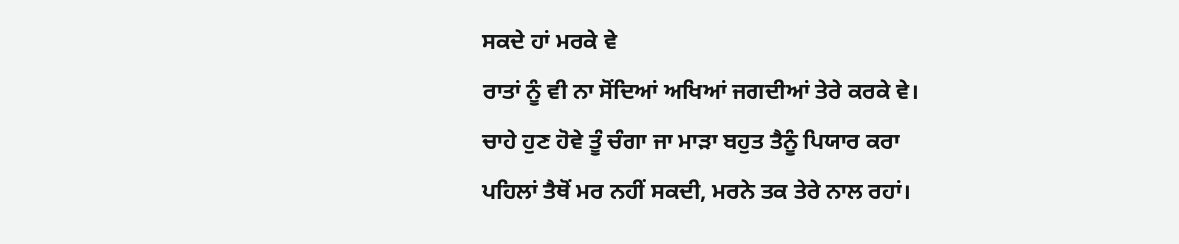ਸਕਦੇ ਹਾਂ ਮਰਕੇ ਵੇ
ਰਾਤਾਂ ਨੂੰ ਵੀ ਨਾ ਸੋਂਦਿਆਂ ਅਖਿਆਂ ਜਗਦੀਆਂ ਤੇਰੇ ਕਰਕੇ ਵੇ।
ਚਾਹੇ ਹੁਣ ਹੋਵੇ ਤੂੰ ਚੰਗਾ ਜਾ ਮਾੜਾ ਬਹੁਤ ਤੈਨੂੰ ਪਿਯਾਰ ਕਰਾ
ਪਹਿਲਾਂ ਤੈਥੋਂ ਮਰ ਨਹੀਂ ਸਕਦੀ, ਮਰਨੇ ਤਕ ਤੇਰੇ ਨਾਲ ਰਹਾਂ।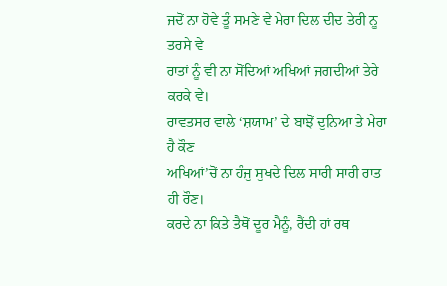ਜਦੋਂ ਨਾ ਹੋਵੇ ਤੂੰ ਸਮਣੇ ਵੇ ਮੇਰਾ ਦਿਲ ਦੀਦ ਤੇਰੀ ਨੂ ਤਰਸੇ ਵੇ
ਰਾਤਾਂ ਨੂੰ ਵੀ ਨਾ ਸੋਂਦਿਆਂ ਅਖਿਆਂ ਜਗਦੀਆਂ ਤੇਰੇ ਕਰਕੇ ਵੇ।
ਰਾਵਤਸਰ ਵਾਲੇ ‘ਸ਼ਯਾਮ’ ਦੇ ਬਾਝੋਂ ਦੁਨਿਆ ਤੇ ਮੇਰਾ ਹੈ ਕੌਣ
ਅਖਿਆਂ’ਚੋਂ ਨਾ ਹੰਜੁ ਸੁਖਦੇ ਦਿਲ ਸਾਰੀ ਸਾਰੀ ਰਾਤ ਹੀ ਰੌਣ।
ਕਰਦੇ ਨਾ ਕਿਤੇ ਤੈਥੋਂ ਦੂਰ ਮੈਨੂੰ, ਰੈਂਦੀ ਹਾਂ ਰਥ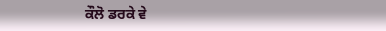ਕੌਲੋ ਡਰਕੇ ਵੇ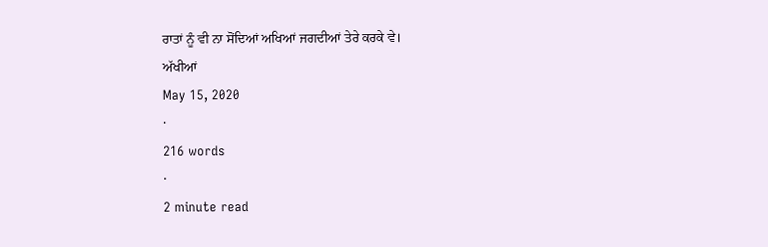ਰਾਤਾਂ ਨੂੰ ਵੀ ਨਾ ਸੋਂਦਿਆਂ ਅਖਿਆਂ ਜਗਦੀਆਂ ਤੇਰੇ ਕਰਕੇ ਵੇ।
ਅੱਖੀਆਂ
May 15, 2020
·
216 words
·
2 minute read